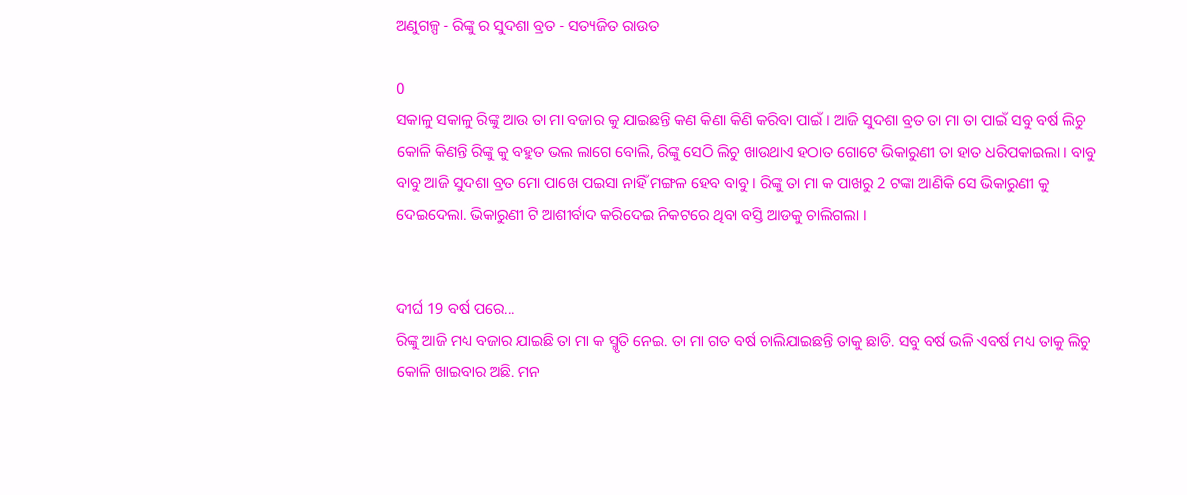ଅଣୁଗଳ୍ପ - ରିଙ୍କୁ ର ସୁଦଶା ବ୍ରତ - ସତ୍ୟଜିତ ରାଉତ

0
ସକାଳୁ ସକାଳୁ ରିଙ୍କୁ ଆଉ ତା ମା ବଜାର କୁ ଯାଇଛନ୍ତି କଣ କିଣା କିଣି କରିବା ପାଇଁ । ଆଜି ସୁଦଶା ବ୍ରତ ତା ମା ତା ପାଇଁ ସବୁ ବର୍ଷ ଲିଚୁ କୋଳି କିଣନ୍ତି ରିଙ୍କୁ କୁ ବହୁତ ଭଲ ଲାଗେ ବୋଲି, ରିଙ୍କୁ ସେଠି ଲିଚୁ ଖାଉଥାଏ ହଠାତ ଗୋଟେ ଭିକାରୁଣୀ ତା ହାତ ଧରିପକାଇଲା । ବାବୁ ବାବୁ ଆଜି ସୁଦଶା ବ୍ରତ ମୋ ପାଖେ ପଇସା ନାହିଁ ମଙ୍ଗଳ ହେବ ବାବୁ । ରିଙ୍କୁ ତା ମା କ ପାଖରୁ 2 ଟଙ୍କା ଆଣିକି ସେ ଭିକାରୁଣୀ କୁ ଦେଇଦେଲା. ଭିକାରୁଣୀ ଟି ଆଶୀର୍ବାଦ କରିଦେଇ ନିକଟରେ ଥିବା ବସ୍ତି ଆଡକୁ ଚାଲିଗଲା ।


ଦୀର୍ଘ 19 ବର୍ଷ ପରେ...
ରିଙ୍କୁ ଆଜି ମଧ୍ୟ ବଜାର ଯାଇଛି ତା ମା କ ସ୍ମୃତି ନେଇ. ତା ମା ଗତ ବର୍ଷ ଚାଲିଯାଇଛନ୍ତି ତାକୁ ଛାଡି. ସବୁ ବର୍ଷ ଭଳି ଏବର୍ଷ ମଧ୍ୟ ତାକୁ ଲିଚୁ କୋଳି ଖାଇବାର ଅଛି. ମନ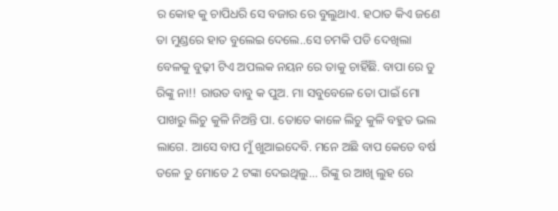ର କୋହ କୁ ଚାପିଧରି ସେ ବଜାର ରେ ବୁଲୁଥାଏ. ହଠାତ କିଏ ଜଣେ ତା ମୁଣ୍ଡରେ ହାତ ବୁଲେଇ ଦେଲେ..ସେ ଚମକି ପଡି ଦେଖିଲା ବେଳକୁ ବୁଢ଼ୀ ଟିଏ ଅପଲକ ନୟନ ରେ ତାକୁ ଚାହିଁଛି. ବାପା ରେ ତୁ ରିଙ୍କୁ ନା!! ରାଉତ ବାବୁ କ ପୁଅ. ମା ସବୁବେଳେ ତୋ ପାଇଁ ମୋ ପାଖରୁ ଲିଚୁ କୁଳି ନିଅନ୍ତି ପା. ତୋତେ କାଳେ ଲିଚୁ କୁଳି ବହୁତ ଭଲ ଲାଗେ. ଆସେ ବାପ ମୁଁ ଖୁଆଇଦେବି. ମନେ ଅଛି ବାପ କେତେ ବର୍ଷ ତଳେ ତୁ ମୋତେ 2 ଟଙ୍କା ଦେଇଥିଲୁ... ରିଙ୍କୁ ର ଆଖି ଲୁହ ରେ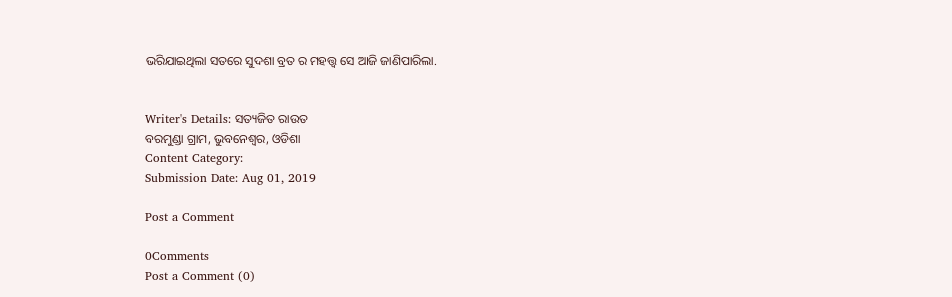ଭରିଯାଇଥିଲା ସତରେ ସୁଦଶା ବ୍ରତ ର ମହତ୍ତ୍ୱ ସେ ଆଜି ଜାଣିପାରିଲା.


Writer's Details: ସତ୍ୟଜିତ ରାଉତ
ବରମୁଣ୍ଡା ଗ୍ରାମ, ଭୁବନେଶ୍ୱର, ଓଡିଶା
Content Category:
Submission Date: Aug 01, 2019

Post a Comment

0Comments
Post a Comment (0)